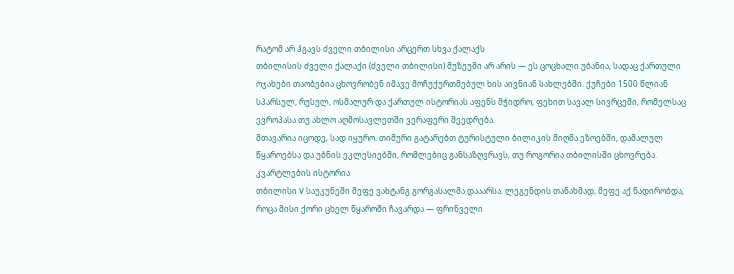რატომ არ ჰგავს ძველი თბილისი არცერთ სხვა ქალაქს
თბილისის ძველი ქალაქი (ძველი თბილისი) მუზეუმი არ არის — ეს ცოცხალი უბანია, სადაც ქართული ოჯახები თაობებია ცხოვრობენ იმავე მოჩუქურთმებულ ხის აივნიან სახლებში. ქუჩები 1500 წლიან სპარსულ, რუსულ, ოსმალურ და ქართულ ისტორიას აფენს მჭიდრო, ფეხით სავალ სივრცეში, რომელსაც ევროპასა თუ ახლო აღმოსავლეთში ვერაფერი შეედრება.
მთავარია იცოდე, სად იყურო. თიმური გატარებთ ტურისტული ბილიკის მიღმა ეზოებში, დამალულ წყაროებსა და უბნის ეკლესიებში, რომლებიც განსაზღვრავს, თუ როგორია თბილისში ცხოვრება.
კვარტლების ისტორია
თბილისი V საუკუნეში მეფე ვახტანგ გორგასალმა დააარსა. ლეგენდის თანახმად, მეფე აქ ნადირობდა, როცა მისი ქორი ცხელ წყაროში ჩავარდა — ფრინველი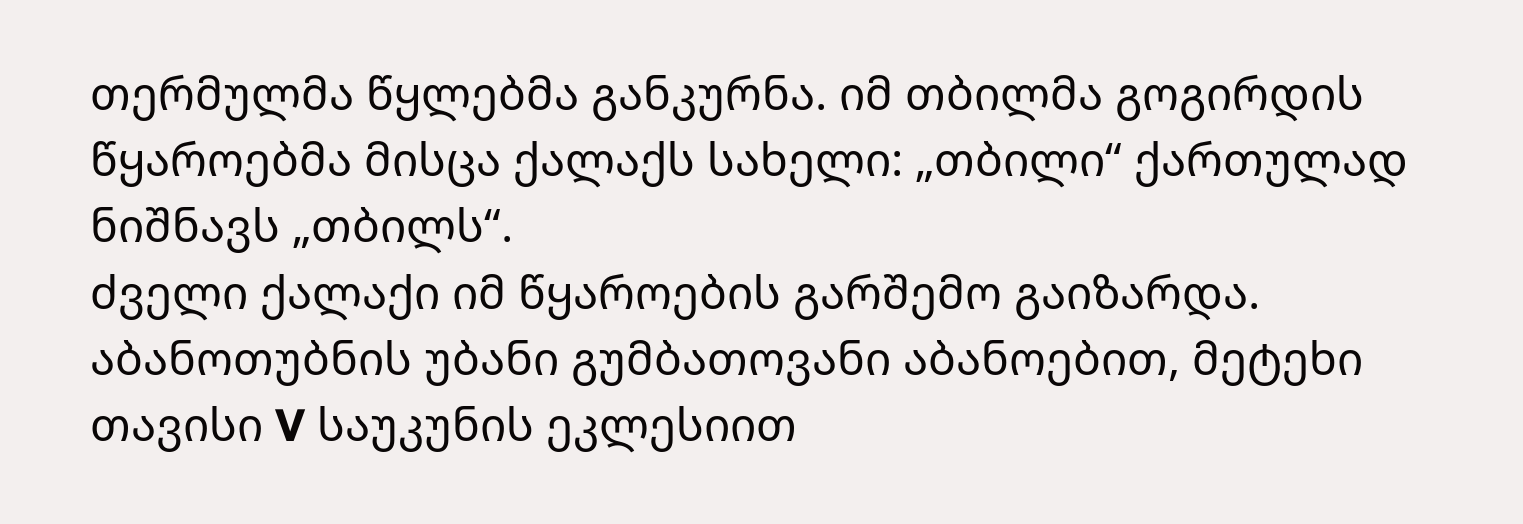თერმულმა წყლებმა განკურნა. იმ თბილმა გოგირდის წყაროებმა მისცა ქალაქს სახელი: „თბილი“ ქართულად ნიშნავს „თბილს“.
ძველი ქალაქი იმ წყაროების გარშემო გაიზარდა. აბანოთუბნის უბანი გუმბათოვანი აბანოებით, მეტეხი თავისი V საუკუნის ეკლესიით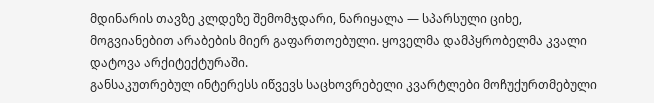მდინარის თავზე კლდეზე შემომჯდარი, ნარიყალა — სპარსული ციხე, მოგვიანებით არაბების მიერ გაფართოებული. ყოველმა დამპყრობელმა კვალი დატოვა არქიტექტურაში.
განსაკუთრებულ ინტერესს იწვევს საცხოვრებელი კვარტლები მოჩუქურთმებული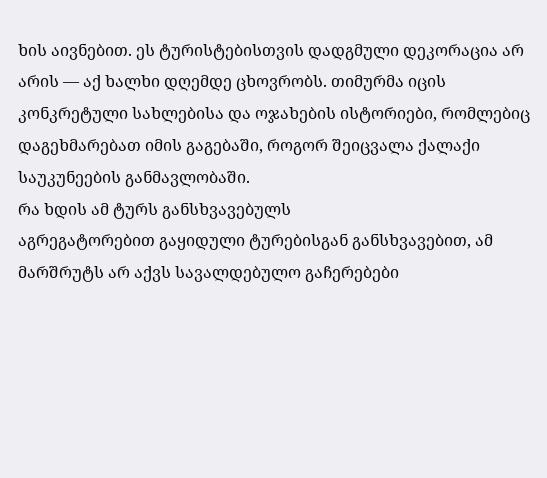ხის აივნებით. ეს ტურისტებისთვის დადგმული დეკორაცია არ არის — აქ ხალხი დღემდე ცხოვრობს. თიმურმა იცის კონკრეტული სახლებისა და ოჯახების ისტორიები, რომლებიც დაგეხმარებათ იმის გაგებაში, როგორ შეიცვალა ქალაქი საუკუნეების განმავლობაში.
რა ხდის ამ ტურს განსხვავებულს
აგრეგატორებით გაყიდული ტურებისგან განსხვავებით, ამ მარშრუტს არ აქვს სავალდებულო გაჩერებები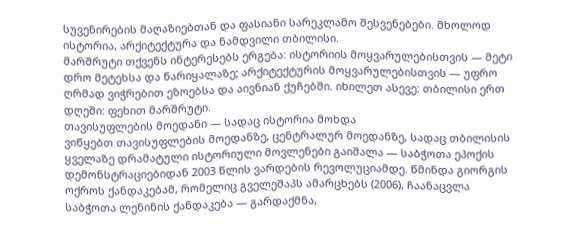სუვენირების მაღაზიებთან და ფასიანი სარეკლამო შესვენებები. მხოლოდ ისტორია, არქიტექტურა და ნამდვილი თბილისი.
მარშრუტი თქვენს ინტერესებს ერგება: ისტორიის მოყვარულებისთვის — მეტი დრო მეტეხსა და ნარიყალაზე; არქიტექტურის მოყვარულებისთვის — უფრო ღრმად ვიჭრებით ეზოებსა და აივნიან ქუჩებში. იხილეთ ასევე: თბილისი ერთ დღეში: ფეხით მარშრუტი.
თავისუფლების მოედანი — სადაც ისტორია მოხდა
ვიწყებთ თავისუფლების მოედანზე, ცენტრალურ მოედანზე, სადაც თბილისის ყველაზე დრამატული ისტორიული მოვლენები გაიშალა — საბჭოთა ეპოქის დემონსტრაციებიდან 2003 წლის ვარდების რევოლუციამდე. წმინდა გიორგის ოქროს ქანდაკებამ, რომელიც გველეშაპს ამარცხებს (2006), ჩაანაცვლა საბჭოთა ლენინის ქანდაკება — გარდაქმნა,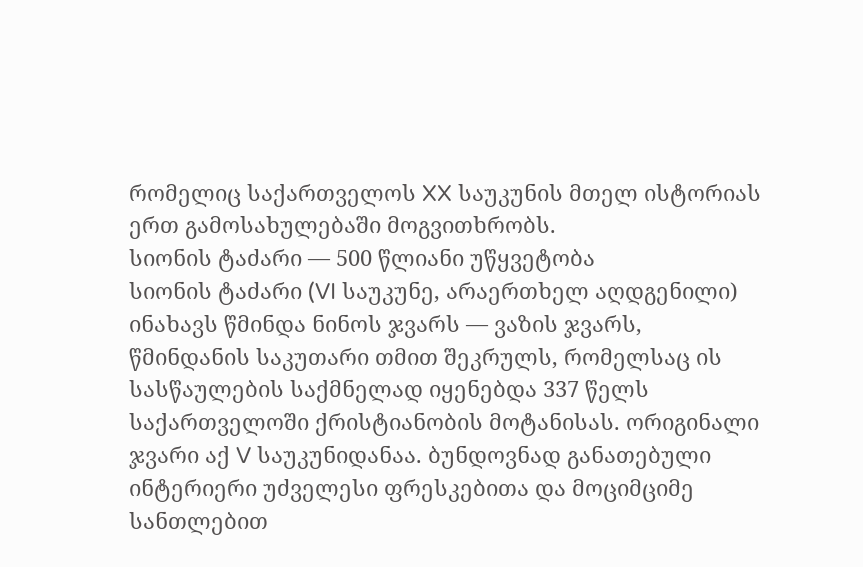რომელიც საქართველოს XX საუკუნის მთელ ისტორიას ერთ გამოსახულებაში მოგვითხრობს.
სიონის ტაძარი — 500 წლიანი უწყვეტობა
სიონის ტაძარი (VI საუკუნე, არაერთხელ აღდგენილი) ინახავს წმინდა ნინოს ჯვარს — ვაზის ჯვარს, წმინდანის საკუთარი თმით შეკრულს, რომელსაც ის სასწაულების საქმნელად იყენებდა 337 წელს საქართველოში ქრისტიანობის მოტანისას. ორიგინალი ჯვარი აქ V საუკუნიდანაა. ბუნდოვნად განათებული ინტერიერი უძველესი ფრესკებითა და მოციმციმე სანთლებით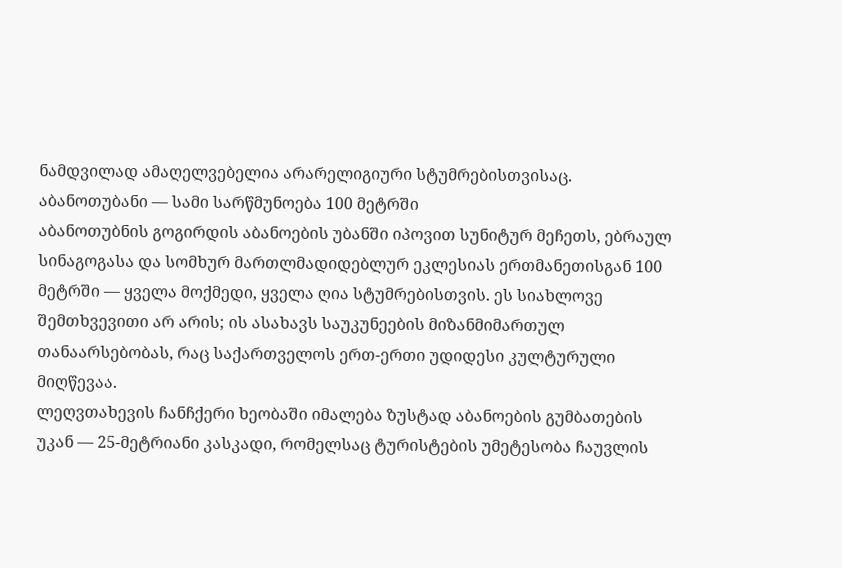ნამდვილად ამაღელვებელია არარელიგიური სტუმრებისთვისაც.
აბანოთუბანი — სამი სარწმუნოება 100 მეტრში
აბანოთუბნის გოგირდის აბანოების უბანში იპოვით სუნიტურ მეჩეთს, ებრაულ სინაგოგასა და სომხურ მართლმადიდებლურ ეკლესიას ერთმანეთისგან 100 მეტრში — ყველა მოქმედი, ყველა ღია სტუმრებისთვის. ეს სიახლოვე შემთხვევითი არ არის; ის ასახავს საუკუნეების მიზანმიმართულ თანაარსებობას, რაც საქართველოს ერთ-ერთი უდიდესი კულტურული მიღწევაა.
ლეღვთახევის ჩანჩქერი ხეობაში იმალება ზუსტად აბანოების გუმბათების უკან — 25-მეტრიანი კასკადი, რომელსაც ტურისტების უმეტესობა ჩაუვლის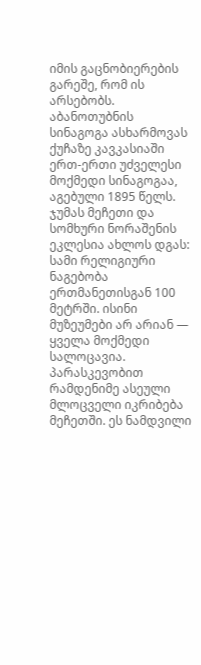იმის გაცნობიერების გარეშე, რომ ის არსებობს. აბანოთუბნის სინაგოგა ასხარმოვას ქუჩაზე კავკასიაში ერთ-ერთი უძველესი მოქმედი სინაგოგაა, აგებული 1895 წელს. ჯუმას მეჩეთი და სომხური ნორაშენის ეკლესია ახლოს დგას: სამი რელიგიური ნაგებობა ერთმანეთისგან 100 მეტრში. ისინი მუზეუმები არ არიან — ყველა მოქმედი სალოცავია. პარასკევობით რამდენიმე ასეული მლოცველი იკრიბება მეჩეთში. ეს ნამდვილი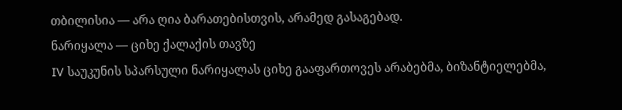თბილისია — არა ღია ბარათებისთვის, არამედ გასაგებად.
ნარიყალა — ციხე ქალაქის თავზე
IV საუკუნის სპარსული ნარიყალას ციხე გააფართოვეს არაბებმა, ბიზანტიელებმა,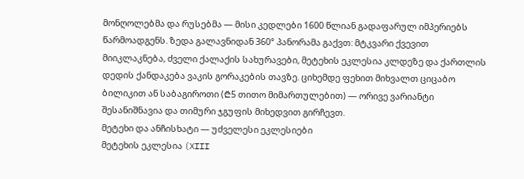მონღოლებმა და რუსებმა — მისი კედლები 1600 წლიან გადაფარულ იმპერიებს წარმოადგენს. ზედა გალავნიდან 360° პანორამა გაქვთ: მტკვარი ქვევით მიიკლაკნება, ძველი ქალაქის სახურავები, მეტეხის ეკლესია კლდეზე და ქართლის დედის ქანდაკება ვაკის გორაკების თავზე. ციხემდე ფეხით მიხვალთ ციცაბო ბილიკით ან საბაგიროთი (₾5 თითო მიმართულებით) — ორივე ვარიანტი შესანიშნავია და თიმური ჯგუფის მიხედვით გირჩევთ.
მეტეხი და ანჩისხატი — უძველესი ეკლესიები
მეტეხის ეკლესია (XIII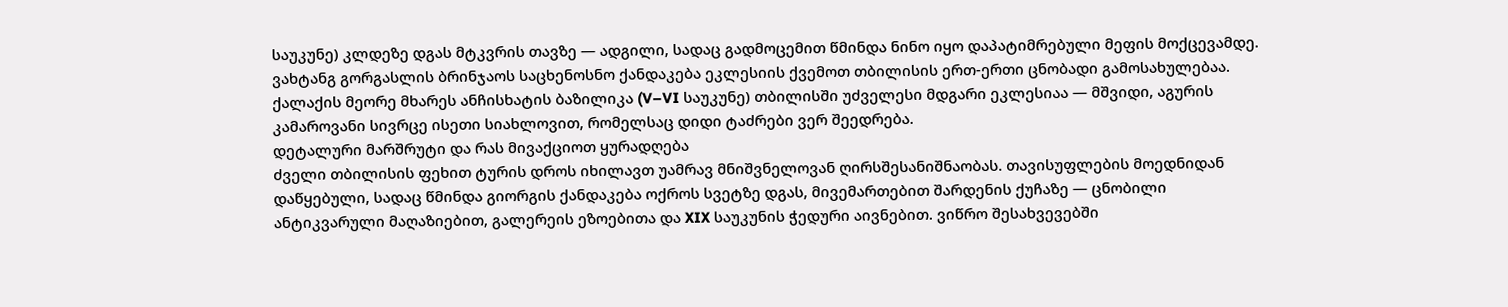საუკუნე) კლდეზე დგას მტკვრის თავზე — ადგილი, სადაც გადმოცემით წმინდა ნინო იყო დაპატიმრებული მეფის მოქცევამდე. ვახტანგ გორგასლის ბრინჯაოს საცხენოსნო ქანდაკება ეკლესიის ქვემოთ თბილისის ერთ-ერთი ცნობადი გამოსახულებაა. ქალაქის მეორე მხარეს ანჩისხატის ბაზილიკა (V–VI საუკუნე) თბილისში უძველესი მდგარი ეკლესიაა — მშვიდი, აგურის კამაროვანი სივრცე ისეთი სიახლოვით, რომელსაც დიდი ტაძრები ვერ შეედრება.
დეტალური მარშრუტი და რას მივაქციოთ ყურადღება
ძველი თბილისის ფეხით ტურის დროს იხილავთ უამრავ მნიშვნელოვან ღირსშესანიშნაობას. თავისუფლების მოედნიდან დაწყებული, სადაც წმინდა გიორგის ქანდაკება ოქროს სვეტზე დგას, მივემართებით შარდენის ქუჩაზე — ცნობილი ანტიკვარული მაღაზიებით, გალერეის ეზოებითა და XIX საუკუნის ჭედური აივნებით. ვიწრო შესახვევებში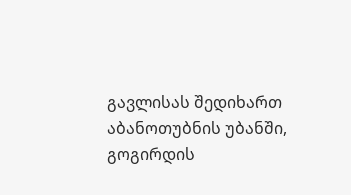გავლისას შედიხართ აბანოთუბნის უბანში, გოგირდის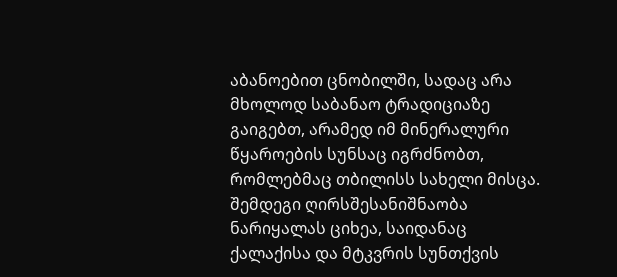აბანოებით ცნობილში, სადაც არა მხოლოდ საბანაო ტრადიციაზე გაიგებთ, არამედ იმ მინერალური წყაროების სუნსაც იგრძნობთ, რომლებმაც თბილისს სახელი მისცა.
შემდეგი ღირსშესანიშნაობა ნარიყალას ციხეა, საიდანაც ქალაქისა და მტკვრის სუნთქვის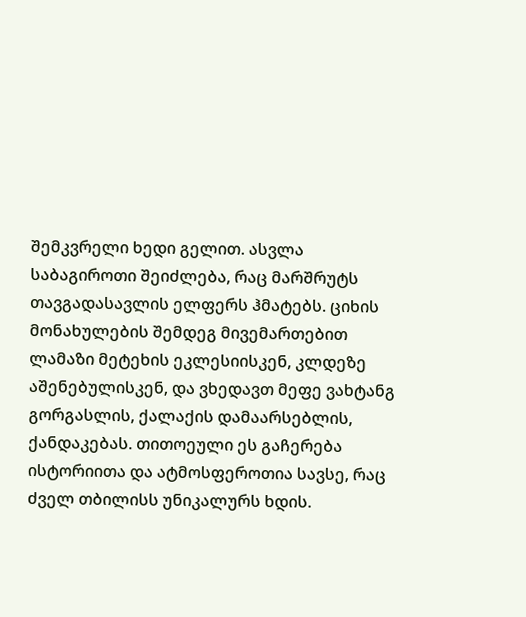შემკვრელი ხედი გელით. ასვლა საბაგიროთი შეიძლება, რაც მარშრუტს თავგადასავლის ელფერს ჰმატებს. ციხის მონახულების შემდეგ მივემართებით ლამაზი მეტეხის ეკლესიისკენ, კლდეზე აშენებულისკენ, და ვხედავთ მეფე ვახტანგ გორგასლის, ქალაქის დამაარსებლის, ქანდაკებას. თითოეული ეს გაჩერება ისტორიითა და ატმოსფეროთია სავსე, რაც ძველ თბილისს უნიკალურს ხდის.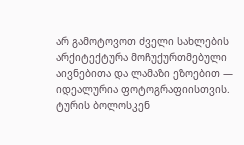არ გამოტოვოთ ძველი სახლების არქიტექტურა მოჩუქურთმებული აივნებითა და ლამაზი ეზოებით — იდეალურია ფოტოგრაფიისთვის. ტურის ბოლოსკენ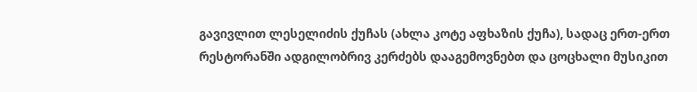გავივლით ლესელიძის ქუჩას (ახლა კოტე აფხაზის ქუჩა), სადაც ერთ-ერთ რესტორანში ადგილობრივ კერძებს დააგემოვნებთ და ცოცხალი მუსიკით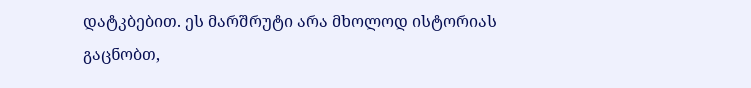დატკბებით. ეს მარშრუტი არა მხოლოდ ისტორიას გაცნობთ,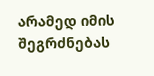არამედ იმის შეგრძნებას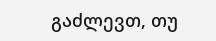გაძლევთ, თუ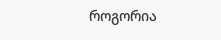როგორია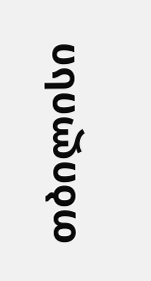თბილისი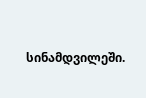სინამდვილეში.